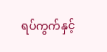ရပ်ကွက်နှင့်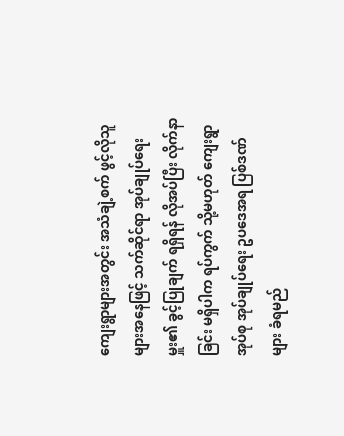ကျေးရွာများအတွင်း အသံချဲ့စက် ဖွင့်လိုသူများအနေဖြင့် သက်ဆိုင်ရာ အုပ်ချုပ်ရေးမှူး၏ ခွင့်ပြုချက် ရရှိရန် လိုအပ်ပြီး လိုက်နာခြင်း မရှိပါက ရပ်ကွက် သို့မဟုတ် ကျေးရွာအုပ်စု အုပ်ချုပ်ရေး ဥပဒေအရ ပြစ်ဒဏ်များ ခံရမည်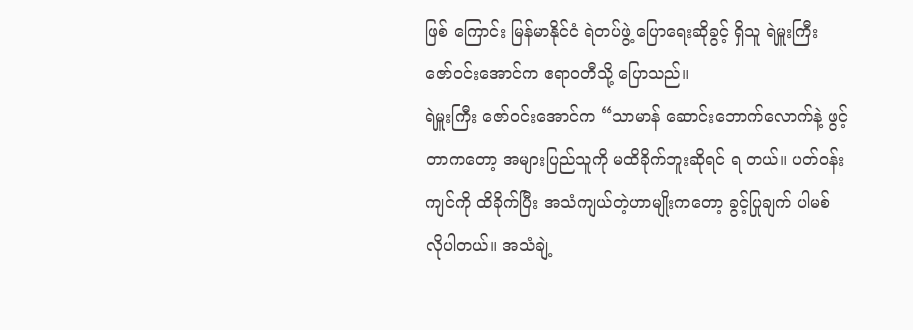ဖြစ် ကြောင်း မြန်မာနိုင်ငံ ရဲတပ်ဖွဲ့ ပြောရေးဆိုခွင့် ရှိသူ ရဲမှူးကြီး ဇော်ဝင်းအောင်က ဧရာဝတီသို့ ပြောသည်။
ရဲမှူးကြီး ဇော်ဝင်းအောင်က “သာမာန် ဆောင်းဘောက်လောက်နဲ့ ဖွင့်တာကတော့ အများပြည်သူကို မထိခိုက်ဘူးဆိုရင် ရ တယ်။ ပတ်ဝန်းကျင်ကို ထိခိုက်ပြီး အသံကျယ်တဲ့ဟာမျိုးကတော့ ခွင့်ပြုချက် ပါမစ် လိုပါတယ်။ အသံချဲ့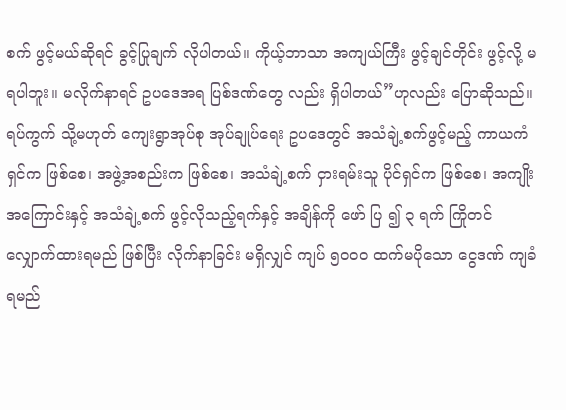စက် ဖွင့်မယ်ဆိုရင် ခွင့်ပြုချက် လိုပါတယ်။ ကိုယ့်ဘာသာ အကျယ်ကြီး ဖွင့်ချင်တိုင်း ဖွင့်လို့ မရပါဘူး။ မလိုက်နာရင် ဥပဒေအရ ပြစ်ဒဏ်တွေ လည်း ရှိပါတယ်”ဟုလည်း ပြောဆိုသည်။
ရပ်ကွက် သို့မဟုတ် ကျေးရွာအုပ်စု အုပ်ချုပ်ရေး ဥပဒေတွင် အသံချဲ့စက်ဖွင့်မည့် ကာယကံရှင်က ဖြစ်စေ၊ အဖွဲ့အစည်းက ဖြစ်စေ၊ အသံချဲ့စက် ငှားရမ်းသူ ပိုင်ရှင်က ဖြစ်စေ၊ အကျိုးအကြောင်းနှင့် အသံချဲ့စက် ဖွင့်လိုသည့်ရက်နှင့် အချိန်ကို ဖော် ပြ ၍ ၃ ရက် ကြိုတင် လျှောက်ထားရမည် ဖြစ်ပြီး လိုက်နာခြင်း မရှိလျှင် ကျပ် ၅၀၀၀ ထက်မပိုသော ငွေဒဏ် ကျခံရမည်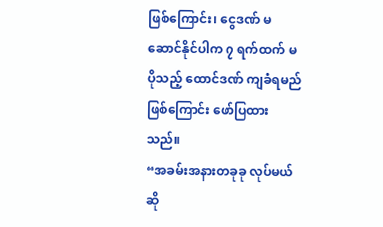ဖြစ်ကြောင်း၊ ငွေဒဏ် မဆောင်နိုင်ပါက ၇ ရက်ထက် မပိုသည့် ထောင်ဒဏ် ကျခံရမည် ဖြစ်ကြောင်း ဖော်ပြထားသည်။
“အခမ်းအနားတခုခု လုပ်မယ်ဆို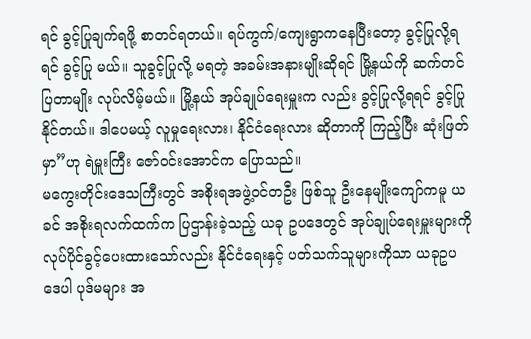ရင် ခွင့်ပြုချက်ရဖို့ စာတင်ရတယ်။ ရပ်ကွက်/ကျေးရွာကနေပြီးတော့ ခွင့်ပြုလို့ရရင် ခွင့်ပြု မယ်။ သူခွင့်ပြုလို့ မရတဲ့ အခမ်းအနားမျိုးဆိုရင် မြို့နယ်ကို ဆက်တင်ပြတာမျိုး လုပ်လိမ့်မယ်။ မြို့နယ် အုပ်ချုပ်ရေးမှူးက လည်း ခွင့်ပြုလို့ရရင် ခွင့်ပြုနိုင်တယ်။ ဒါပေမယ့် လူမှုရေးလား၊ နိုင်ငံရေးလား ဆိုတာကို ကြည့်ပြီး ဆုံးဖြတ်မှာ”ဟု ရဲမှူးကြီး ဇော်ဝင်းအောင်က ပြောသည်။
မကွေးတိုင်းဒေသကြီးတွင် အစိုးရအဖွဲ့ဝင်တဦး ဖြစ်သူ ဦးနေမျိုးကျော်ကမူ ယခင် အစိုးရလက်ထက်က ပြဌာန်းခဲ့သည့် ယခု ဥပဒေတွင် အုပ်ချုပ်ရေးမှူးများကို လုပ်ပိုင်ခွင့်ပေးထားသော်လည်း နိုင်ငံရေးနှင့် ပတ်သက်သူများကိုသာ ယခုဥပဒေပါ ပုဒ်မများ အ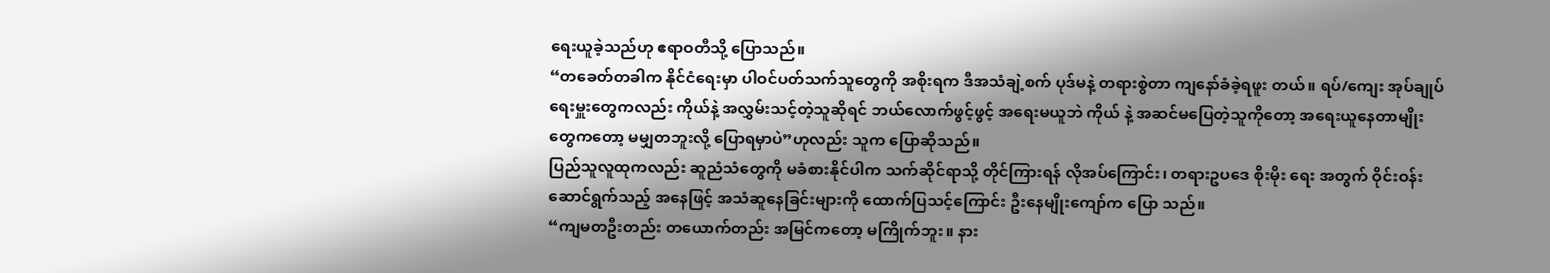ရေးယူခဲ့သည်ဟု ဧရာဝတီသို့ ပြောသည်။
“တခေတ်တခါက နိုင်ငံရေးမှာ ပါဝင်ပတ်သက်သူတွေကို အစိုးရက ဒီအသံချဲ့စက် ပုဒ်မနဲ့ တရားစွဲတာ ကျနော်ခံခဲ့ရဖူး တယ်။ ရပ်/ကျေး အုပ်ချုပ်ရေးမှူးတွေကလည်း ကိုယ်နဲ့ အလွှမ်းသင့်တဲ့သူဆိုရင် ဘယ်လောက်ဖွင့်ဖွင့် အရေးမယူဘဲ ကိုယ် နဲ့ အဆင်မပြေတဲ့သူကိုတော့ အရေးယူနေတာမျိုးတွေကတော့ မမျှတဘူးလို့ ပြောရမှာပဲ”ဟုလည်း သူက ပြောဆိုသည်။
ပြည်သူလူထုကလည်း ဆူညံသံတွေကို မခံစားနိုင်ပါက သက်ဆိုင်ရာသို့ တိုင်ကြားရန် လိုအပ်ကြောင်း၊ တရားဥပဒေ စိုးမိုး ရေး အတွက် ဝိုင်းဝန်း ဆောင်ရွက်သည့် အနေဖြင့် အသံဆူနေခြင်းများကို ထောက်ပြသင့်ကြောင်း ဦးနေမျိုးကျော်က ပြော သည်။
“ကျမတဦးတည်း တယောက်တည်း အမြင်ကတော့ မကြိုက်ဘူး။ နား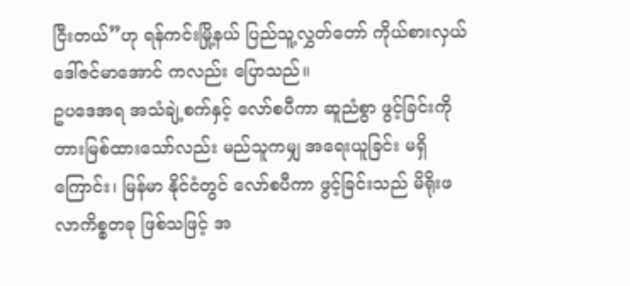ငြီးတယ်”ဟု ရန်ကင်းမြို့နယ် ပြည်သူ့လွှတ်တော် ကိုယ်စားလှယ် ဒေါ်ဇင်မာအောင် ကလည်း ပြောသည်။
ဥပဒေအရ အသံချဲ့စက်နှင့် လော်စပီကာ ဆူညံစွာ ဖွင့်ခြင်းကို တားမြစ်ထားသော်လည်း မည်သူကမျှ အရေးယူခြင်း မရှိ ကြောင်း၊ မြန်မာ နိုင်ငံတွင် လော်စပီကာ ဖွင့်ခြင်းသည် မိရိုးဖလာကိစ္စတခု ဖြစ်သဖြင့် အ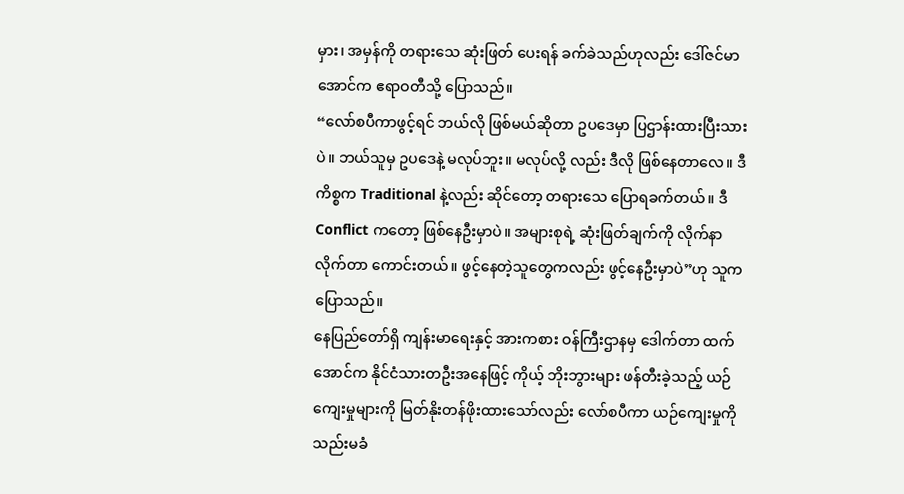မှား၊ အမှန်ကို တရားသေ ဆုံးဖြတ် ပေးရန် ခက်ခဲသည်ဟုလည်း ဒေါ်ဇင်မာအောင်က ဧရာဝတီသို့ ပြောသည်။
“လော်စပီကာဖွင့်ရင် ဘယ်လို ဖြစ်မယ်ဆိုတာ ဥပဒေမှာ ပြဌာန်းထားပြီးသားပဲ။ ဘယ်သူမှ ဥပဒေနဲ့ မလုပ်ဘူး။ မလုပ်လို့ လည်း ဒီလို ဖြစ်နေတာလေ။ ဒီကိစ္စက Traditional နဲ့လည်း ဆိုင်တော့ တရားသေ ပြောရခက်တယ်။ ဒီ Conflict ကတော့ ဖြစ်နေဦးမှာပဲ။ အများစုရဲ့ ဆုံးဖြတ်ချက်ကို လိုက်နာလိုက်တာ ကောင်းတယ်။ ဖွင့်နေတဲ့သူတွေကလည်း ဖွင့်နေဦးမှာပဲ”ဟု သူက ပြောသည်။
နေပြည်တော်ရှိ ကျန်းမာရေးနှင့် အားကစား ဝန်ကြီးဌာနမှ ဒေါက်တာ ထက်အောင်က နိုင်ငံသားတဦးအနေဖြင့် ကိုယ့် ဘိုးဘွားများ ဖန်တီးခဲ့သည့် ယဉ်ကျေးမှုများကို မြတ်နိုးတန်ဖိုးထားသော်လည်း လော်စပီကာ ယဉ်ကျေးမှုကို သည်းမခံ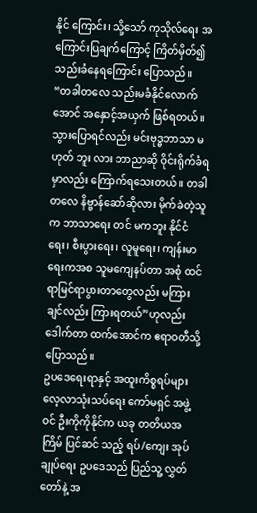နိုင် ကြောင်း၊ သို့သော် ကုသိုလ်ရေး အကြောင်းပြချက်ကြောင့် ကြိတ်မှိတ်၍ သည်းခံနေရကြောင်း ပြောသည်။
“တခါတလေ သည်းမခံနိုင်လောက်အောင် အနှောင့်အယှက် ဖြစ်ရတယ်။ သွားပြောရင်လည်း မင်းဗုဒ္ဓဘာသာ မဟုတ် ဘူး လား ဘာညာဆို ဝိုင်းရိုက်ခံရမှာလည်း ကြောက်ရသေးတယ်။ တခါတလေ နိဗ္ဗာန်ဆော်ဆိုလား မိုက်ခဲတဲ့သူက ဘာသာရေး တင် မကဘူး နိုင်ငံရေး၊ စီးပွားရေး၊ လူမူရေး၊ ကျန်းမာရေးကအစ သူမကျေနပ်တာ အစုံ ထင်ရာမြင်ရာပွားတာတွေလည်း မကြားချင်လည်း ကြားရတယ်”ဟုလည်း ဒေါက်တာ ထက်အောင်က ဧရာဝတီသို့ ပြောသည်။
ဥပဒေရေးရာနှင့် အထူးကိစ္စရပ်များ လေ့လာသုံးသပ်ရေး ကော်မရှင် အဖွဲ့ဝင် ဦးကိုကိုနိုင်က ယခု တတိယအကြိမ် ပြင်ဆင် သည့် ရပ်/ကျေး အုပ်ချုပ်ရေး ဥပဒေသည် ပြည်သူ့ လွှတ်တော်နဲ့ အ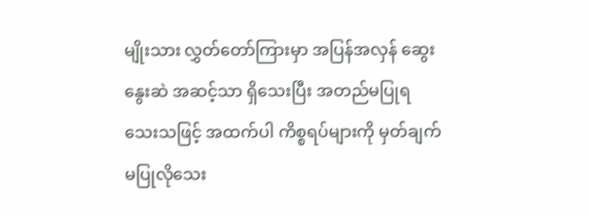မျိုးသား လွှတ်တော်ကြားမှာ အပြန်အလှန် ဆွေးနွေးဆဲ အဆင့်သာ ရှိသေးပြီး အတည်မပြုရသေးသဖြင့် အထက်ပါ ကိစ္စရပ်များကို မှတ်ချက် မပြုလိုသေး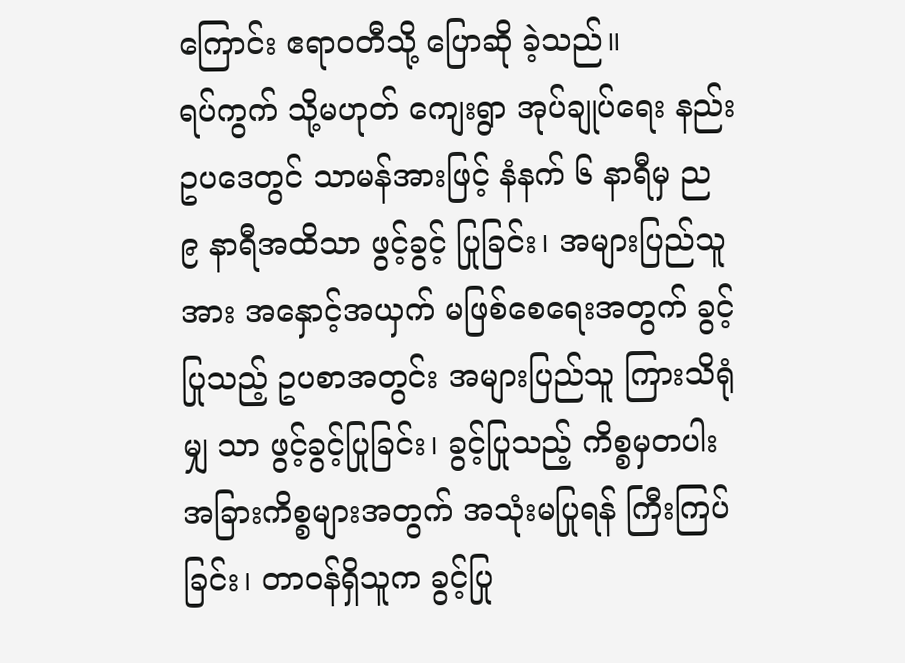ကြောင်း ဧရာဝတီသို့ ပြောဆို ခဲ့သည်။
ရပ်ကွက် သို့မဟုတ် ကျေးရွာ အုပ်ချုပ်ရေး နည်းဥပဒေတွင် သာမန်အားဖြင့် နံနက် ၆ နာရီမှ ည ၉ နာရီအထိသာ ဖွင့်ခွင့် ပြုခြင်း၊ အများပြည်သူအား အနှောင့်အယှက် မဖြစ်စေရေးအတွက် ခွင့်ပြုသည့် ဥပစာအတွင်း အများပြည်သူ ကြားသိရုံ မျှ သာ ဖွင့်ခွင့်ပြုခြင်း၊ ခွင့်ပြုသည့် ကိစ္စမှတပါး အခြားကိစ္စများအတွက် အသုံးမပြုရန် ကြီးကြပ်ခြင်း၊ တာဝန်ရှိသူက ခွင့်ပြု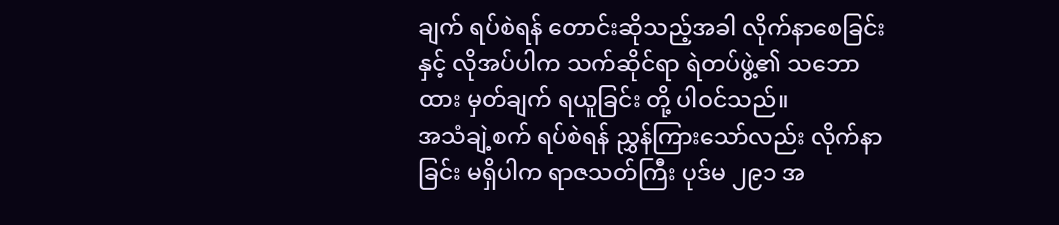ချက် ရပ်စဲရန် တောင်းဆိုသည့်အခါ လိုက်နာစေခြင်းနှင့် လိုအပ်ပါက သက်ဆိုင်ရာ ရဲတပ်ဖွဲ့၏ သဘောထား မှတ်ချက် ရယူခြင်း တို့ ပါဝင်သည်။
အသံချဲ့စက် ရပ်စဲရန် ညွှန်ကြားသော်လည်း လိုက်နာခြင်း မရှိပါက ရာဇသတ်ကြီး ပုဒ်မ ၂၉၁ အ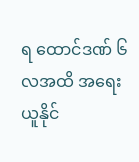ရ ထောင်ဒဏ် ၆ လအထိ အရေးယူနိုင်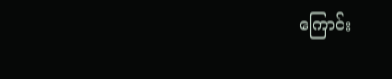ကြောင်း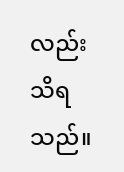လည်း သိရသည်။